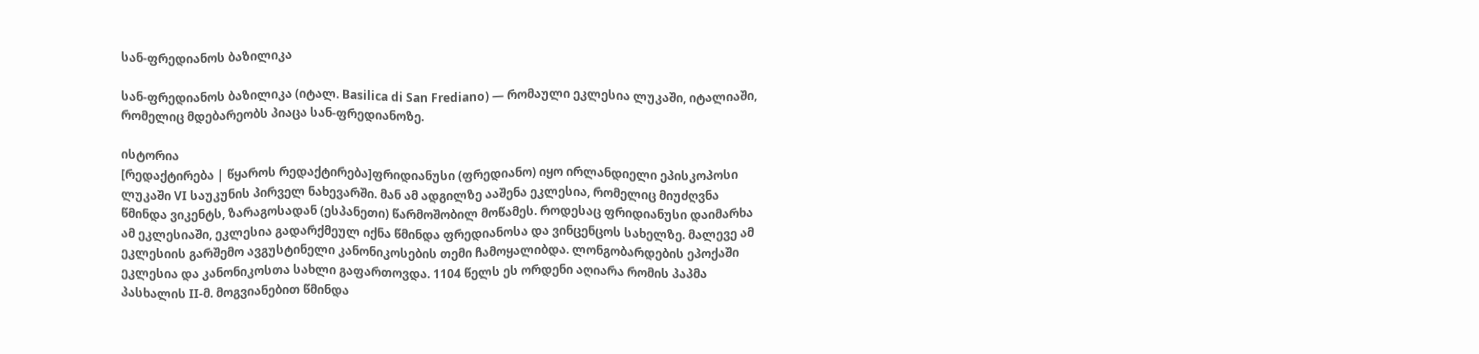სან-ფრედიანოს ბაზილიკა

სან-ფრედიანოს ბაზილიკა (იტალ. Basilica di San Frediano) — რომაული ეკლესია ლუკაში, იტალიაში, რომელიც მდებარეობს პიაცა სან-ფრედიანოზე.

ისტორია
[რედაქტირება | წყაროს რედაქტირება]ფრიდიანუსი (ფრედიანო) იყო ირლანდიელი ეპისკოპოსი ლუკაში VI საუკუნის პირველ ნახევარში. მან ამ ადგილზე ააშენა ეკლესია, რომელიც მიუძღვნა წმინდა ვიკენტს, ზარაგოსადან (ესპანეთი) წარმოშობილ მოწამეს. როდესაც ფრიდიანუსი დაიმარხა ამ ეკლესიაში, ეკლესია გადარქმეულ იქნა წმინდა ფრედიანოსა და ვინცენცოს სახელზე. მალევე ამ ეკლესიის გარშემო ავგუსტინელი კანონიკოსების თემი ჩამოყალიბდა. ლონგობარდების ეპოქაში ეკლესია და კანონიკოსთა სახლი გაფართოვდა. 1104 წელს ეს ორდენი აღიარა რომის პაპმა პასხალის II-მ. მოგვიანებით წმინდა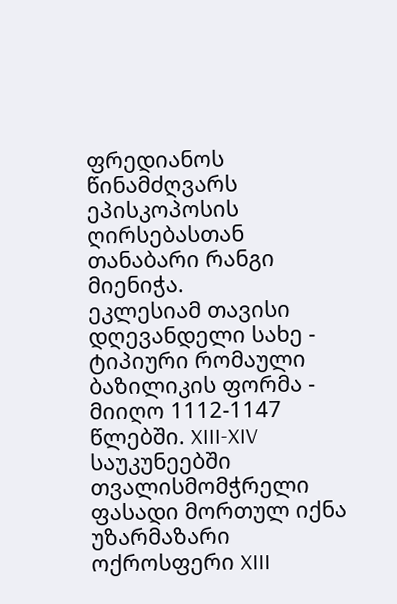ფრედიანოს წინამძღვარს ეპისკოპოსის ღირსებასთან თანაბარი რანგი მიენიჭა.
ეკლესიამ თავისი დღევანდელი სახე - ტიპიური რომაული ბაზილიკის ფორმა - მიიღო 1112-1147 წლებში. XIII-XIV საუკუნეებში თვალისმომჭრელი ფასადი მორთულ იქნა უზარმაზარი ოქროსფერი XIII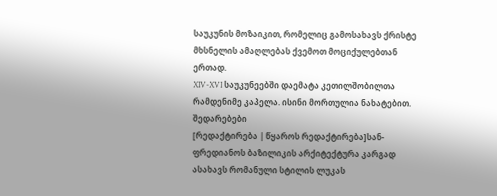საუკუნის მოზაიკით, რომელიც გამოსახავს ქრისტე მხსნელის ამაღლებას ქვემოთ მოციქულებთან ერთად.
XIV-XVI საუკუნეებში დაემატა კეთილშობილთა რამდენიმე კაპელა. ისინი მორთულია ნახატებით.
შედარებები
[რედაქტირება | წყაროს რედაქტირება]სან-ფრედიანოს ბაზილიკის არქიტექტურა კარგად ასახავს რომანული სტილის ლუკას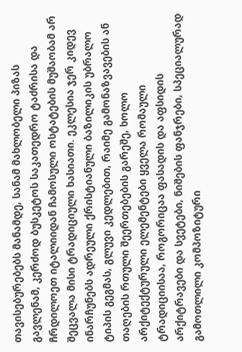თავისებურებებს მანამდე, სანამ მახლობელი პიზას გავლენამ, კერძოდ ბუსკეტოს საკათედრო ტაძრისა და ჩრდილოეთ იტალიიდან ჩამოსული ოსტატების მუშაობამ არ შეცვალა მისი ტრადიციული ხასიათი. ეკლესია ჯერ კიდევ ინარჩუნებს ადრეული ქრისტიანული ბაზილიკის უბრალო ტიპის გეგმას, გლუვი კედლებით, რაიმე გამონაზვავების ან თაღების რთული შეერთებების გარეშე, ხოლო არქიტექტურული ელემენტები ყველა რომაული ტრადიციისაა, როგორიცაა ფასადის და აფსიდის არქიტრავები და სვეტები, ნიშების ფანჯრები, სპეციალურად გამოთლილი კომპოზიტური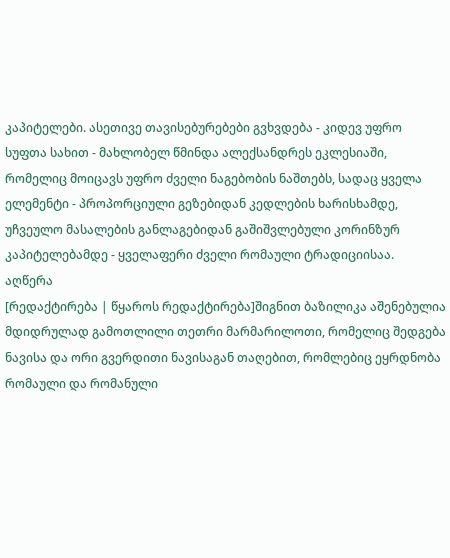კაპიტელები. ასეთივე თავისებურებები გვხვდება - კიდევ უფრო სუფთა სახით - მახლობელ წმინდა ალექსანდრეს ეკლესიაში, რომელიც მოიცავს უფრო ძველი ნაგებობის ნაშთებს, სადაც ყველა ელემენტი - პროპორციული გეზებიდან კედლების ხარისხამდე, უჩვეულო მასალების განლაგებიდან გაშიშვლებული კორინზურ კაპიტელებამდე - ყველაფერი ძველი რომაული ტრადიციისაა.
აღწერა
[რედაქტირება | წყაროს რედაქტირება]შიგნით ბაზილიკა აშენებულია მდიდრულად გამოთლილი თეთრი მარმარილოთი, რომელიც შედგება ნავისა და ორი გვერდითი ნავისაგან თაღებით, რომლებიც ეყრდნობა რომაული და რომანული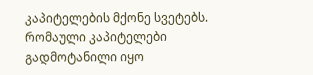კაპიტელების მქონე სვეტებს. რომაული კაპიტელები გადმოტანილი იყო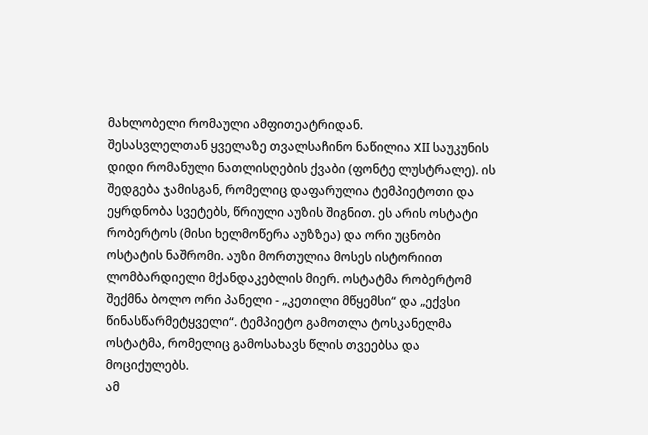მახლობელი რომაული ამფითეატრიდან.
შესასვლელთან ყველაზე თვალსაჩინო ნაწილია XII საუკუნის დიდი რომანული ნათლისღების ქვაბი (ფონტე ლუსტრალე). ის შედგება ჯამისგან, რომელიც დაფარულია ტემპიეტოთი და ეყრდნობა სვეტებს, წრიული აუზის შიგნით. ეს არის ოსტატი რობერტოს (მისი ხელმოწერა აუზზეა) და ორი უცნობი ოსტატის ნაშრომი. აუზი მორთულია მოსეს ისტორიით ლომბარდიელი მქანდაკებლის მიერ. ოსტატმა რობერტომ შექმნა ბოლო ორი პანელი - „კეთილი მწყემსი“ და „ექვსი წინასწარმეტყველი“. ტემპიეტო გამოთლა ტოსკანელმა ოსტატმა, რომელიც გამოსახავს წლის თვეებსა და მოციქულებს.
ამ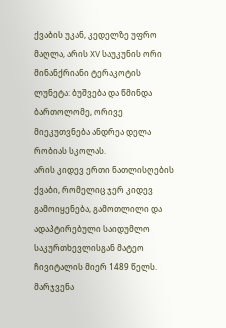ქვაბის უკან, კედელზე უფრო მაღლა, არის XV საუკუნის ორი მინანქრიანი ტერაკოტის ლუნეტა: ბუშვება და წმინდა ბართოლომე, ორივე მიეკუთვნება ანდრეა დელა რობიას სკოლას.
არის კიდევ ერთი ნათლისღების ქვაბი, რომელიც ჯერ კიდევ გამოიყენება, გამოთლილი და ადაპტირებული საიდუმლო საკურთხევლისგან მატეო ჩივიტალის მიერ 1489 წელს.
მარჯვენა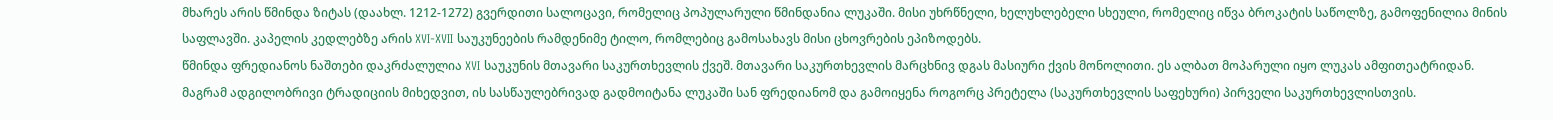მხარეს არის წმინდა ზიტას (დაახლ. 1212-1272) გვერდითი სალოცავი, რომელიც პოპულარული წმინდანია ლუკაში. მისი უხრწნელი, ხელუხლებელი სხეული, რომელიც იწვა ბროკატის საწოლზე, გამოფენილია მინის საფლავში. კაპელის კედლებზე არის XVI-XVII საუკუნეების რამდენიმე ტილო, რომლებიც გამოსახავს მისი ცხოვრების ეპიზოდებს.
წმინდა ფრედიანოს ნაშთები დაკრძალულია XVI საუკუნის მთავარი საკურთხევლის ქვეშ. მთავარი საკურთხევლის მარცხნივ დგას მასიური ქვის მონოლითი. ეს ალბათ მოპარული იყო ლუკას ამფითეატრიდან. მაგრამ ადგილობრივი ტრადიციის მიხედვით, ის სასწაულებრივად გადმოიტანა ლუკაში სან ფრედიანომ და გამოიყენა როგორც პრეტელა (საკურთხევლის საფეხური) პირველი საკურთხევლისთვის.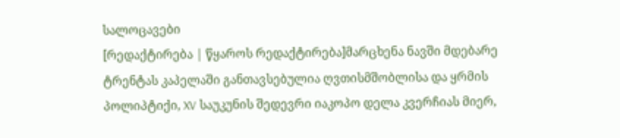სალოცავები
[რედაქტირება | წყაროს რედაქტირება]მარცხენა ნავში მდებარე ტრენტას კაპელაში განთავსებულია ღვთისმშობლისა და ყრმის პოლიპტიქი, XV საუკუნის შედევრი იაკოპო დელა კვერჩიას მიერ,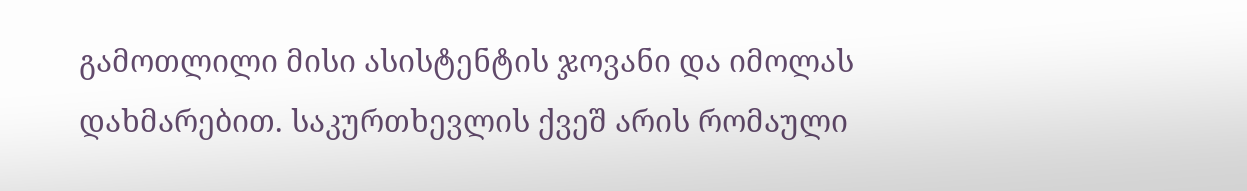გამოთლილი მისი ასისტენტის ჯოვანი და იმოლას დახმარებით. საკურთხევლის ქვეშ არის რომაული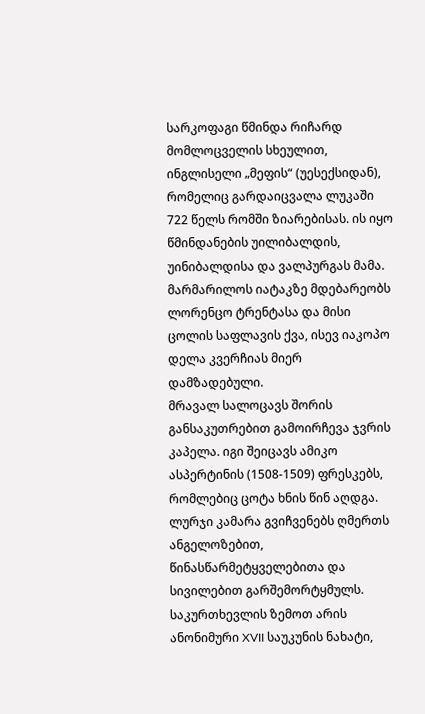სარკოფაგი წმინდა რიჩარდ მომლოცველის სხეულით, ინგლისელი „მეფის“ (უესექსიდან), რომელიც გარდაიცვალა ლუკაში 722 წელს რომში ზიარებისას. ის იყო წმინდანების უილიბალდის, უინიბალდისა და ვალპურგას მამა. მარმარილოს იატაკზე მდებარეობს ლორენცო ტრენტასა და მისი ცოლის საფლავის ქვა, ისევ იაკოპო დელა კვერჩიას მიერ დამზადებული.
მრავალ სალოცავს შორის განსაკუთრებით გამოირჩევა ჯვრის კაპელა. იგი შეიცავს ამიკო ასპერტინის (1508-1509) ფრესკებს, რომლებიც ცოტა ხნის წინ აღდგა. ლურჯი კამარა გვიჩვენებს ღმერთს ანგელოზებით, წინასწარმეტყველებითა და სივილებით გარშემორტყმულს. საკურთხევლის ზემოთ არის ანონიმური XVII საუკუნის ნახატი,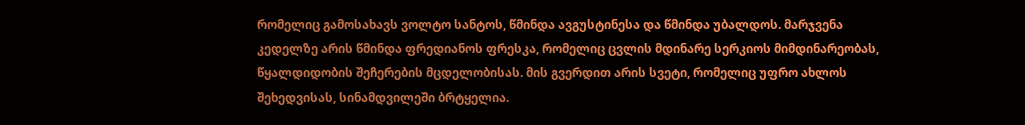რომელიც გამოსახავს ვოლტო სანტოს, წმინდა ავგუსტინესა და წმინდა უბალდოს. მარჯვენა კედელზე არის წმინდა ფრედიანოს ფრესკა, რომელიც ცვლის მდინარე სერკიოს მიმდინარეობას, წყალდიდობის შეჩერების მცდელობისას. მის გვერდით არის სვეტი, რომელიც უფრო ახლოს შეხედვისას, სინამდვილეში ბრტყელია.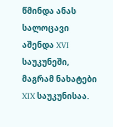წმინდა ანას სალოცავი აშენდა XVI საუკუნეში, მაგრამ ნახატები XIX საუკუნისაა.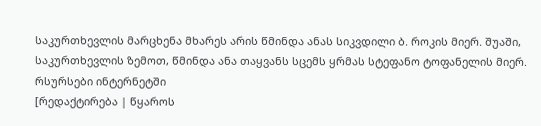საკურთხევლის მარცხენა მხარეს არის წმინდა ანას სიკვდილი ბ. როკის მიერ. შუაში, საკურთხევლის ზემოთ, წმინდა ანა თაყვანს სცემს ყრმას სტეფანო ტოფანელის მიერ.
რსურსები ინტერნეტში
[რედაქტირება | წყაროს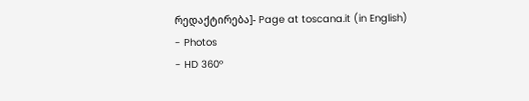რედაქტირება]- Page at toscana.it (in English)
- Photos
- HD 360°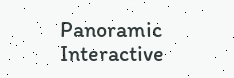Panoramic Interactive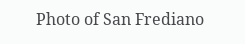Photo of San Frediano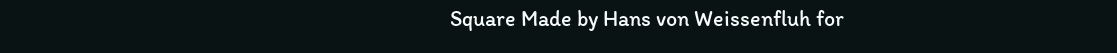Square Made by Hans von Weissenfluh for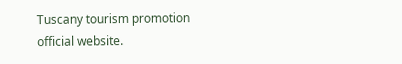Tuscany tourism promotion official website.